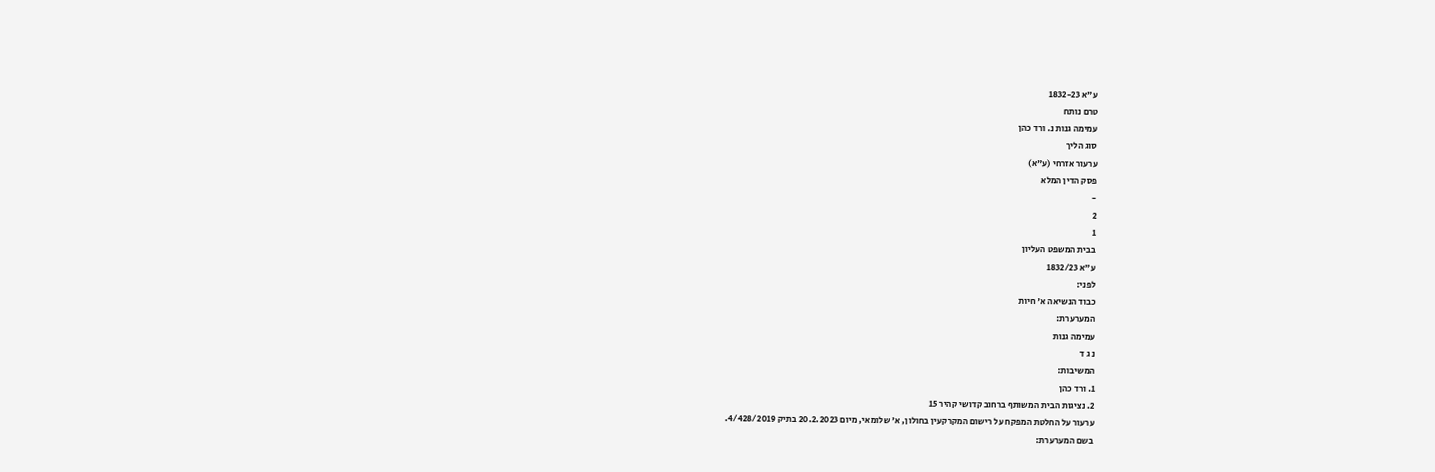ע"א 1832-23
טרם נותח
עמימה גנות נ. ורד כהן
סוג הליך
ערעור אזרחי (ע"א)
פסק הדין המלא
-
2
1
בבית המשפט העליון
ע"א 1832/23
לפני:
כבוד הנשיאה א' חיות
המערערת:
עמימה גנות
נ ג ד
המשיבות:
1. ורד כהן
2. נציגות הבית המשותף ברחוב קדושי קהיר 15
ערעור על החלטת המפקח על רישום המקרקעין בחולון, א' שלומאי, מיום 20.2.2023 בתיק 4/428/2019.
בשם המערערת: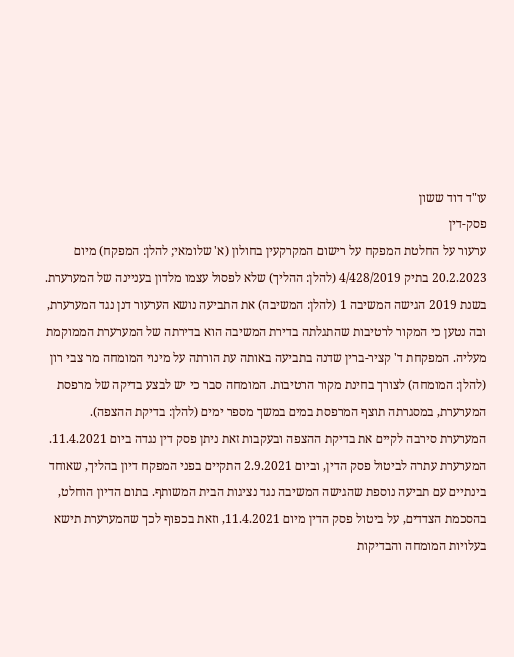עו"ד דוד ששון
פסק-דין
ערעור על החלטת המפקח על רישום המקרקעין בחולון (א' שלומאי; להלן: המפקח) מיום 20.2.2023 בתיק 4/428/2019 (להלן: ההליך) שלא לפסול עצמו מלדון בעניינה של המערערת.
בשנת 2019 הגישה המשיבה 1 (להלן: המשיבה) את התביעה נושא הערעור דנן נגד המערערת, ובה נטען כי המקור לרטיבות שהתגלתה בדירת המשיבה הוא בדירתה של המערערת הממוקמת מעליה. המפקחת ד' קציר-ברין שדנה בתביעה באותה עת הורתה על מינוי המומחה מר צבי רון (להלן: המומחה) לצורך בחינת מקור הרטיבות. המומחה סבר כי יש לבצע בדיקה של מרפסת המערערת, במסגרתה תוצף המרפסת במים במשך מספר ימים (להלן: בדיקת ההצפה). המערערת סירבה לקיים את בדיקת ההצפה ובעקבות זאת ניתן פסק דין נגדה ביום 11.4.2021. המערערת עתרה לביטול פסק הדין, וביום 2.9.2021 התקיים בפני המפקח דיון בהליך, שאוחד בינתיים עם תביעה נוספת שהגישה המשיבה נגד נציגות הבית המשותף. בתום הדיון הוחלט, בהסכמת הצדדים, על ביטול פסק הדין מיום 11.4.2021, וזאת בכפוף לכך שהמערערת תישא בעלויות המומחה והבדיקות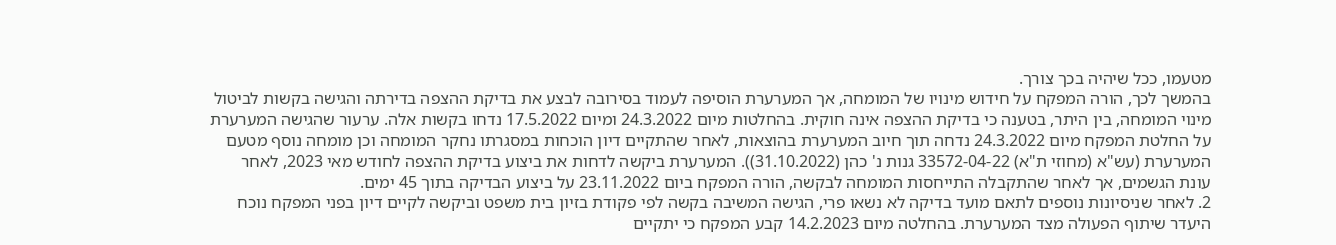מטעמו, ככל שיהיה בכך צורך.
בהמשך לכך, הורה המפקח על חידוש מינויו של המומחה, אך המערערת הוסיפה לעמוד בסירובה לבצע את בדיקת ההצפה בדירתה והגישה בקשות לביטול מינוי המומחה, בין היתר, בטענה כי בדיקת ההצפה אינה חוקית. בהחלטות מיום 24.3.2022 ומיום 17.5.2022 נדחו בקשות אלה. ערעור שהגישה המערערת על החלטת המפקח מיום 24.3.2022 נדחה תוך חיוב המערערת בהוצאות, לאחר שהתקיים דיון הוכחות במסגרתו נחקר המומחה וכן מומחה נוסף מטעם המערערת (עש"א (מחוזי ת"א) 33572-04-22 גנות נ' כהן (31.10.2022)). המערערת ביקשה לדחות את ביצוע בדיקת ההצפה לחודש מאי 2023, לאחר עונת הגשמים, אך לאחר שהתקבלה התייחסות המומחה לבקשה, הורה המפקח ביום 23.11.2022 על ביצוע הבדיקה בתוך 45 ימים.
2. לאחר שניסיונות נוספים לתאם מועד בדיקה לא נשאו פרי, הגישה המשיבה בקשה לפי פקודת בזיון בית משפט וביקשה לקיים דיון בפני המפקח נוכח היעדר שיתוף הפעולה מצד המערערת. בהחלטה מיום 14.2.2023 קבע המפקח כי יתקיים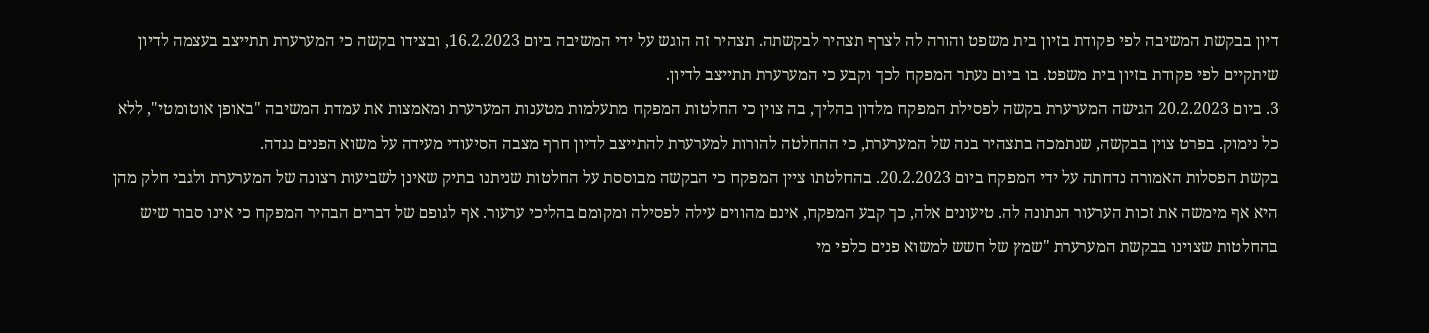דיון בבקשת המשיבה לפי פקודת בזיון בית משפט והורה לה לצרף תצהיר לבקשתה. תצהיר זה הוגש על ידי המשיבה ביום 16.2.2023, ובצידו בקשה כי המערערת תתייצב בעצמה לדיון שיתקיים לפי פקודת בזיון בית משפט. בו ביום נעתר המפקח לכך וקבע כי המערערת תתייצב לדיון.
3. ביום 20.2.2023 הגישה המערערת בקשה לפסילת המפקח מלדון בהליך, בה צוין כי החלטות המפקח מתעלמות מטענות המערערת ומאמצות את עמדת המשיבה "באופן אוטומטי", ללא כל נימוק. בפרט צוין בבקשה, שנתמכה בתצהיר בנה של המערערת, כי ההחלטה להורות למערערת להתייצב לדיון חרף מצבה הסיעודי מעידה על משוא הפנים נגדה.
בקשת הפסלות האמורה נדחתה על ידי המפקח ביום 20.2.2023. בהחלטתו ציין המפקח כי הבקשה מבוססת על החלטות שניתנו בתיק שאינן לשביעות רצונה של המערערת ולגבי חלק מהן היא אף מימשה את זכות הערעור הנתונה לה. טיעונים אלה, כך קבע המפקח, אינם מהווים עילה לפסילה ומקומם בהליכי ערעור. אף לגופם של דברים הבהיר המפקח כי אינו סבור שיש בהחלטות שצוינו בבקשת המערערת "שמץ של חשש למשוא פנים כלפי מי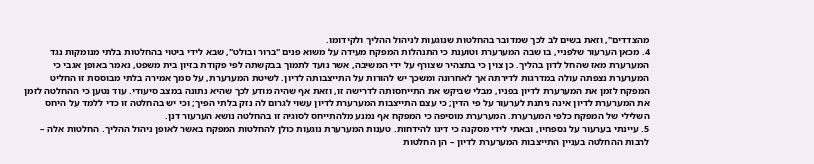מהצדדים", וזאת בשים לב לכך שמדובר בהחלטות שנוגעות לניהול ההליך ולקידומו.
4. מכאן הערעור שלפניי, בו שבה המערערת וטוענת כי התנהלות המפקח מעידה על משוא פנים "ברור ובולט", שבא לידי ביטוי בהחלטות בלתי מנומקות נגד המערערת מאז שהחל לדון בהליך. כן צוין כי בתצהיר שצורף על ידי המשיבה, אשר נועד לתמוך בבקשתה לפי פקודת בזיון בית משפט, נאמר באופן אגבי כי המערערת נצפתה עולה במדרגות לדירתה אך לאחרונה ומשכך יש להורות על התייצבותה לדיון. לשיטת המערערת, על סמך אמירה בלתי מבוססת זו החליט המפקח לזמן את המערערת לדיון בפניו, מבלי שביקש את התייחסותה לדרישה זו, וזאת אף שהיה מודע לכך שהיא נתונה במצב סיעודי. עוד נטען כי ההחלטה לזמן את המערערת לדיון אינה ניתנת לערעור על פי הדין; כי עצם התייצבות המערערת לדיון עשוי לגרום לה נזק בלתי הפיך; וכי יש בהחלטה זו כדי ללמד על היחס השלילי של המפקח כלפי המערערת. המערערת מוסיפה כי המפקח אף נמנע מלהתייחס לסוגיה זו בהחלטה נושא הערעור דנן.
5. עיינתי בערעור על נספחיו, ובאתי לידי מסקנה כי דינו להידחות. טענות המערערת נוגעות כולן להחלטות המפקח באשר לאופן ניהול ההליך. החלטות אלה – לרבות ההחלטה בעניין התייצבות המערערת לדיון – הן החלטות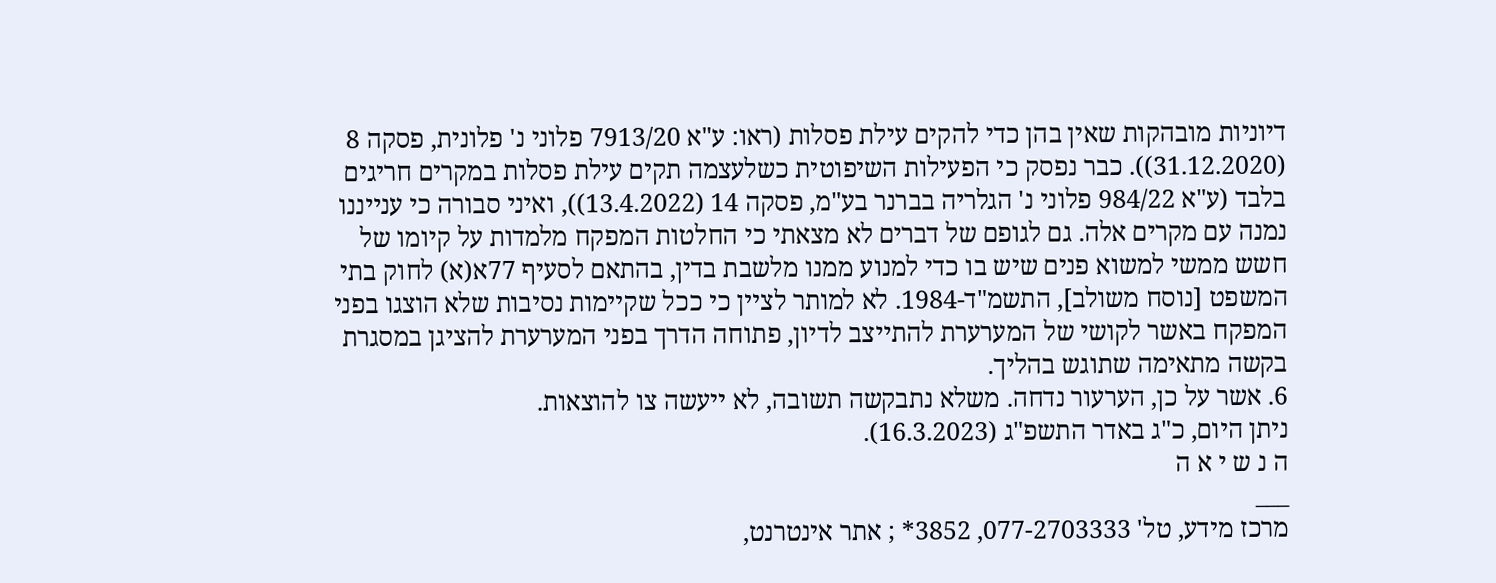דיוניות מובהקות שאין בהן כדי להקים עילת פסלות (ראו: ע"א 7913/20 פלוני נ' פלונית, פסקה 8 (31.12.2020)). כבר נפסק כי הפעילות השיפוטית כשלעצמה תקים עילת פסלות במקרים חריגים בלבד (ע"א 984/22 פלוני נ' הגלריה בברנר בע"מ, פסקה 14 (13.4.2022)), ואיני סבורה כי ענייננו נמנה עם מקרים אלה. גם לגופם של דברים לא מצאתי כי החלטות המפקח מלמדות על קיומו של חשש ממשי למשוא פנים שיש בו כדי למנוע ממנו מלשבת בדין, בהתאם לסעיף 77א(א) לחוק בתי המשפט [נוסח משולב], התשמ"ד-1984. לא למותר לציין כי ככל שקיימות נסיבות שלא הוצגו בפני המפקח באשר לקושי של המערערת להתייצב לדיון, פתוחה הדרך בפני המערערת להציגן במסגרת בקשה מתאימה שתוגש בהליך.
6. אשר על כן, הערעור נדחה. משלא נתבקשה תשובה, לא ייעשה צו להוצאות.
ניתן היום, כ"ג באדר התשפ"ג (16.3.2023).
ה נ ש י א ה
___
מרכז מידע, טל' 077-2703333, 3852* ; אתר אינטרנט,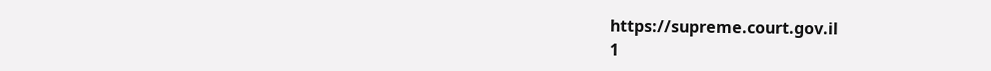https://supreme.court.gov.il
1